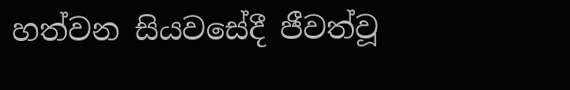හත්වන සියවසේදී ජීවත්වූ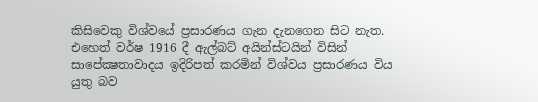කිසිවෙකු විශ්වයේ ප්‍රසාරණය ගැන දැනගෙන සිට නැත. එහෙත් වර්ෂ 1916 දී ඇල්බට් අයින්ස්ටයින් විසින් සාපේක්‍ෂතාවාදය ඉදිරිපත් කරමින් විශ්වය ප්‍රසාරණය විය යුතු බව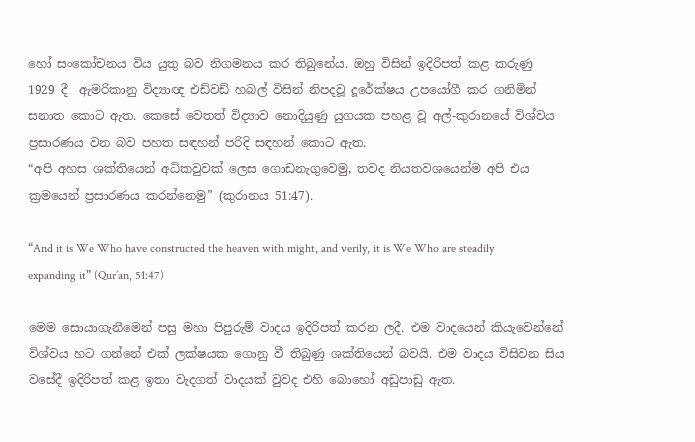හෝ සංකෝචනය විය යුතු බව නිගමනය කර තිබුනේය. ඔහු විසින් ඉදිරිපත් කළ කරුණු 1929 දී  ඇමරිකානු විද්‍යාඥ එඩ්වඩ් හබල් විසින් නිපදවූ දූරේක්ෂය උපයෝගී කර ගනිමින් සනාත කොට ඇත. කෙසේ වෙතත් විද්‍යාව නොදියුණු යුගයක පහළ වූ අල්-කුරානයේ විශ්වය ප්‍රසාරණය වන බව පහත සඳහන් පරිදි සඳහන් කොට ඇත.
“අපි අහස ශක්තියෙන් අධිකවුවක් ලෙස ගොඩනැගුවෙමු, තවද නියතවශයෙන්ම අපි එය ක්‍රමයෙන් ප්‍රසාරණය කරන්නෙමු” (කුරානය 51:47).

“And it is We Who have constructed the heaven with might, and verily, it is We Who are steadily expanding it” (Qur’an, 51:47)

මෙම සොයාගැනීමෙන් පසු මහා පිපුරුම් වාදය ඉදිරිපත් කරන ලදී. එම වාදයෙන් කියැවෙන්නේ විශ්වය හට ගන්නේ එක් ලක්ෂයක ගොනු වී තිබුණු ශක්තියෙන් බවයි. එම වාදය විසිවන සිය වසේදී ඉදිරිපත් කළ ඉතා වැදගත් වාදයක් වුවද එහි බොහෝ අඩුපාඩු ඇත.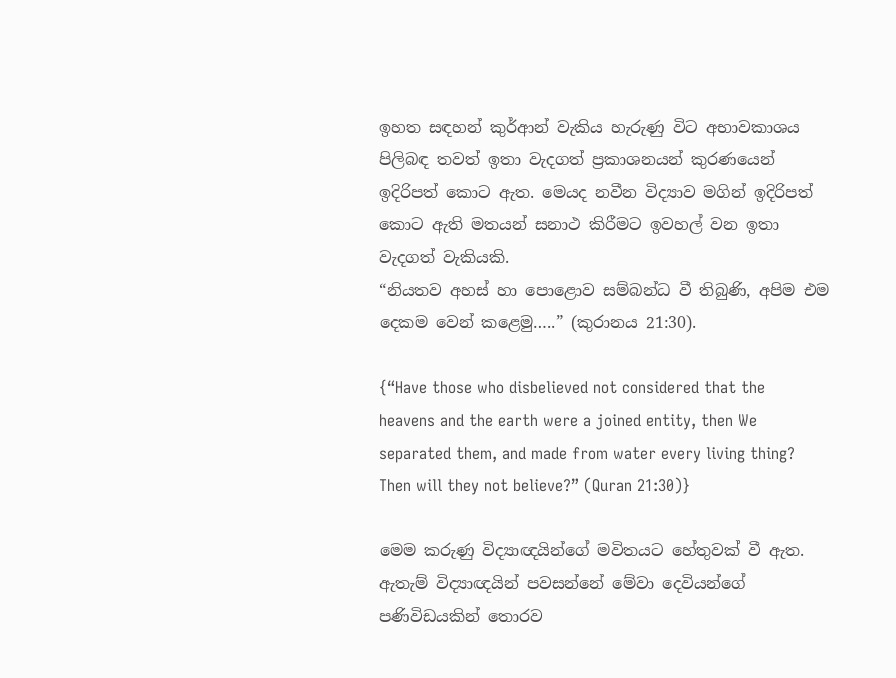ඉහත සඳහන් කුර්ආන් වැකිය හැරුණු විට අභාවකාශය පිලිබඳ තවත් ඉතා වැදගත් ප්‍රකාශනයන් කුරණයෙන් ඉදිරිපත් කොට ඇත. මෙයද නවීන විද්‍යාව මගින් ඉදිරිපත් කොට ඇති මතයන් සනාථ කිරීමට ඉවහල් වන ඉතා වැදගත් වැකියකි.
“නියතව අහස් හා පොළොව සම්බන්ධ වී තිබුණි, අපිම එම දෙකම වෙන් කළෙමු…..” (කුරානය 21:30).

{“Have those who disbelieved not considered that the heavens and the earth were a joined entity, then We separated them, and made from water every living thing? Then will they not believe?” (Quran 21:30)}

මෙම කරුණු විද්‍යාඥයින්ගේ මවිතයට හේතුවක් වී ඇත. ඇතැම් විද්‍යාඥයින් පවසන්නේ මේවා දෙවියන්ගේ පණිවිඩයකින් තොරව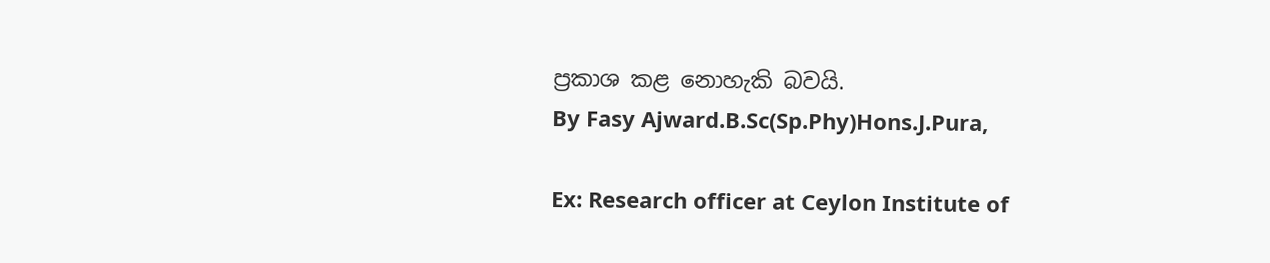ප්‍රකාශ කළ නොහැකි බවයි.
By Fasy Ajward.B.Sc(Sp.Phy)Hons.J.Pura,

Ex: Research officer at Ceylon Institute of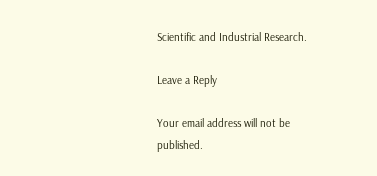Scientific and Industrial Research.

Leave a Reply

Your email address will not be published.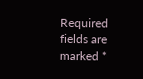Required fields are marked *